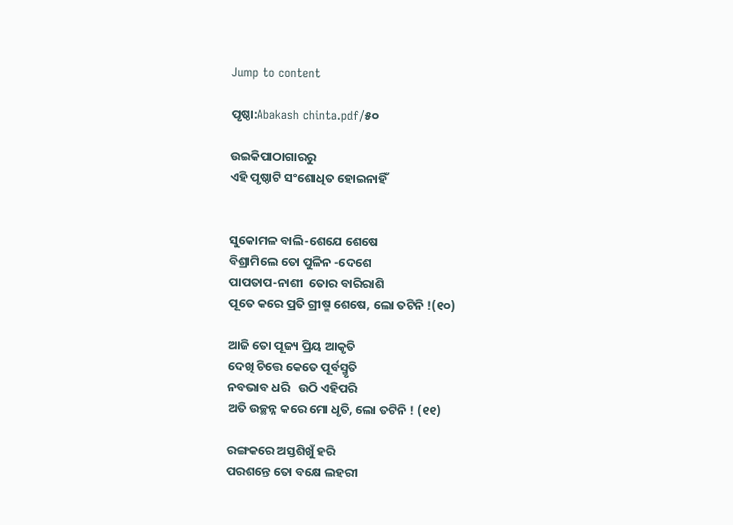Jump to content

ପୃଷ୍ଠା:Abakash chinta.pdf/୫୦

ଉଇକିପାଠାଗାର‌ରୁ
ଏହି ପୃଷ୍ଠାଟି ସଂଶୋଧିତ ହୋଇନାହିଁ


ସୁକୋମଳ ବାଲି-ଶେଯେ ଶେଷେ
ବିଶ୍ରାମିଲେ ତୋ ପୁଳିନ -ଦେଶେ
ପାପତାପ-ନାଶୀ  ତୋର ବାରିରାଶି
ପୂତେ କରେ ପ୍ରତି ଗ୍ରୀଷ୍ମ ଶେଷେ, ଲୋ ତଟିନି !(୧୦)

ଆଜି ତୋ ପୂଜ୍ୟ ପ୍ରିୟ ଆକୃତି
ଦେଖି ଚିତ୍ତେ କେତେ ପୂର୍ବସ୍ମୃତି
ନବଭାବ ଧରି   ଉଠି ଏହିପରି
ଅତି ଉଚ୍ଛନ୍ନ କରେ ମୋ ଧୃତି, ଲୋ ତଟିନି ! (୧୧)

ରଙ୍ଗକରେ ଅସ୍ତଶିଖୁଁ ହରି
ପରଶନ୍ତେ ତୋ ବକ୍ଷେ ଲହରୀ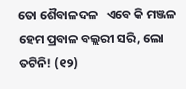ତୋ ଶୈବାଳଦଳ   ଏବେ କି ମଞ୍ଜଳ
ହେମ ପ୍ରବାଳ ବଲ୍ଲରୀ ସରି, ଲୋ ତଟିନି! (୧୨)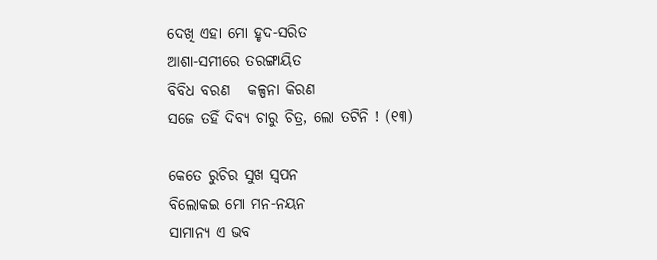ଦେଖି ଏହା ମୋ ହୃଦ-ସରିତ
ଆଶା-ସମୀରେ ତରଙ୍ଗାୟିତ
ବିବିଧ ବରଣ   କଳ୍ପନା କିରଣ
ସଜେ ତହିଁ ଦିବ୍ୟ ଚାରୁ ଚିତ୍ର, ଲୋ ତଟିନି ! (୧୩)

କେତେ ରୁଚିର ସୁଖ ସ୍ୱପନ
ବିଲୋକଇ ମୋ ମନ-ନୟନ
ସାମାନ୍ୟ ଏ ଭବ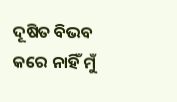ଦୂଷିତ ବିଭବ
କରେ ନାହିଁ ମୁଁ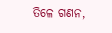ତିଳେ ଗଣନ,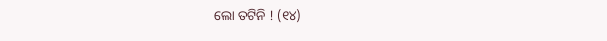ଲୋ ତଟିନି ! (୧୪)